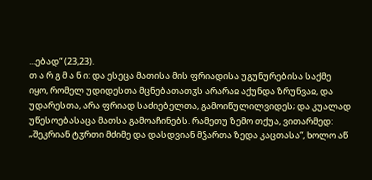...ებად“ (23,23).
თ ა რ გ მ ა ნ ი: და ესეცა მათისა მის ფრიადისა უგუნურებისა საქმე იყო, რომელ უდიდესთა მცნებათათჳს არარაჲ აქუნდა ზრუნვაჲ, და უდარესთა, არა ფრიად საძიებელთა, გამოიწულილვიდეს; და კუალად უწესოებასაცა მათსა გამოაჩინებს. რამეთუ ზემო თქუა, ვითარმედ: „შეკრიან ტჳრთი მძიმე და დასდვიან მჴართა ზედა კაცთასა“, ხოლო აწ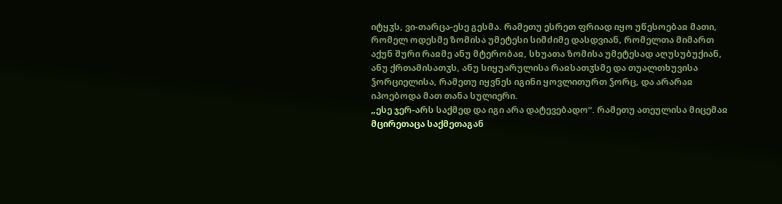იტყჳს, ვი-თარცა-ესე გესმა. რამეთუ ესრეთ ფრიად იყო უწესოებაჲ მათი, რომელ ოდესმე ზომისა უმეტესი სიმძიმე დასდვიან, რომელთა მიმართ აქუნ შური რაჲმე ანუ მტერობაჲ, სხუათა ზომისა უმეტესად აღუსუბუქიან, ანუ ქრთამისათჳს, ანუ სიყუარულისა რაჲსათჳსმე და თუალთხუვისა ჴორციელისა, რამეთუ იყვნეს იგინი ყოვლითურთ ჴორც, და არარაჲ იპოებოდა მათ თანა სულიერი.
„ესე ჯერ-არს საქმედ და იგი არა დატევებადო“. რამეთუ ათეულისა მიცემაჲ მცირეთაცა საქმეთაგან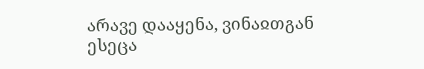არავე დააყენა, ვინაჲთგან ესეცა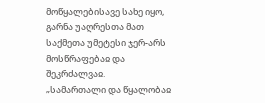მოწყალებისავე სახე იყო, გარნა უაღრესთა მათ საქმეთა უმეტესი ჯერ-არს მოსწრაფებაჲ და შეკრძალვაჲ.
„სამართალი და წყალობაჲ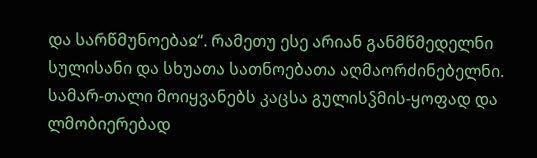და სარწმუნოებაჲ“. რამეთუ ესე არიან განმწმედელნი სულისანი და სხუათა სათნოებათა აღმაორძინებელნი. სამარ-თალი მოიყვანებს კაცსა გულისჴმის-ყოფად და ლმობიერებად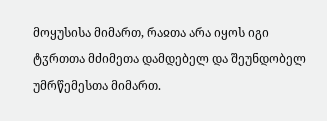მოყუსისა მიმართ, რაჲთა არა იყოს იგი ტჳრთთა მძიმეთა დამდებელ და შეუნდობელ უმრწემესთა მიმართ.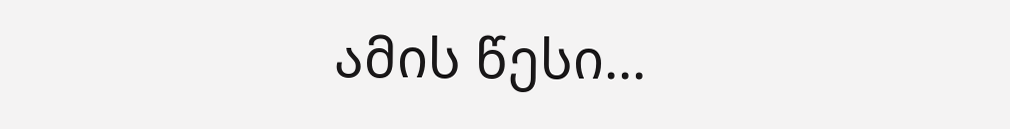ამის წესი...